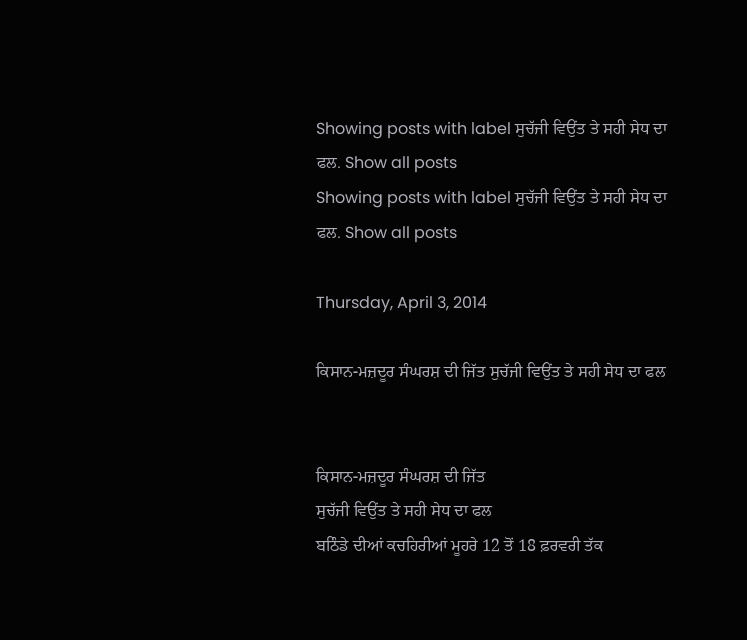Showing posts with label ਸੁਚੱਜੀ ਵਿਉਂਤ ਤੇ ਸਹੀ ਸੇਧ ਦਾ ਫਲ. Show all posts
Showing posts with label ਸੁਚੱਜੀ ਵਿਉਂਤ ਤੇ ਸਹੀ ਸੇਧ ਦਾ ਫਲ. Show all posts

Thursday, April 3, 2014

ਕਿਸਾਨ-ਮਜ਼ਦੂਰ ਸੰਘਰਸ਼ ਦੀ ਜਿੱਤ ਸੁਚੱਜੀ ਵਿਉਂਤ ਤੇ ਸਹੀ ਸੇਧ ਦਾ ਫਲ


ਕਿਸਾਨ-ਮਜ਼ਦੂਰ ਸੰਘਰਸ਼ ਦੀ ਜਿੱਤ
ਸੁਚੱਜੀ ਵਿਉਂਤ ਤੇ ਸਹੀ ਸੇਧ ਦਾ ਫਲ
ਬਠਿੰਡੇ ਦੀਆਂ ਕਚਹਿਰੀਆਂ ਮੂਹਰੇ 12 ਤੋਂ 18 ਫ਼ਰਵਰੀ ਤੱਕ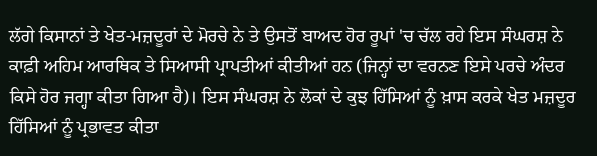ਲੱਗੇ ਕਿਸਾਨਾਂ ਤੇ ਖੇਤ-ਮਜ਼ਦੂਰਾਂ ਦੇ ਮੋਰਚੇ ਨੇ ਤੇ ਉਸਤੋਂ ਬਾਅਦ ਹੋਰ ਰੂਪਾਂ 'ਚ ਚੱਲ ਰਹੇ ਇਸ ਸੰਘਰਸ਼ ਨੇ ਕਾਫ਼ੀ ਅਹਿਮ ਆਰਥਿਕ ਤੇ ਸਿਆਸੀ ਪ੍ਰਾਪਤੀਆਂ ਕੀਤੀਆਂ ਹਨ (ਜਿਨ੍ਹਾਂ ਦਾ ਵਰਨਣ ਇਸੇ ਪਰਚੇ ਅੰਦਰ ਕਿਸੇ ਹੋਰ ਜਗ੍ਹਾ ਕੀਤਾ ਗਿਆ ਹੈ)। ਇਸ ਸੰਘਰਸ਼ ਨੇ ਲੋਕਾਂ ਦੇ ਕੁਝ ਹਿੱਸਿਆਂ ਨੂੰ ਖ਼ਾਸ ਕਰਕੇ ਖੇਤ ਮਜ਼ਦੂਰ ਹਿੱਸਿਆਂ ਨੂੰ ਪ੍ਰਭਾਵਤ ਕੀਤਾ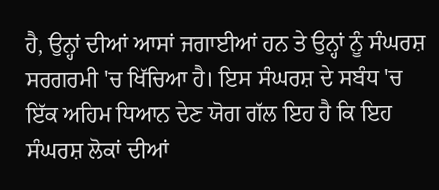ਹੈ, ਉਨ੍ਹਾਂ ਦੀਆਂ ਆਸਾਂ ਜਗਾਈਆਂ ਹਨ ਤੇ ਉਨ੍ਹਾਂ ਨੂੰ ਸੰਘਰਸ਼ ਸਰਗਰਮੀ 'ਚ ਖਿੱਚਿਆ ਹੈ। ਇਸ ਸੰਘਰਸ਼ ਦੇ ਸਬੰਧ 'ਚ ਇੱਕ ਅਹਿਮ ਧਿਆਨ ਦੇਣ ਯੋਗ ਗੱਲ ਇਹ ਹੈ ਕਿ ਇਹ ਸੰਘਰਸ਼ ਲੋਕਾਂ ਦੀਆਂ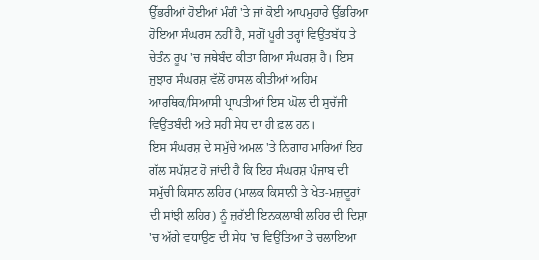ਉੱਭਰੀਆਂ ਹੋਈਆਂ ਮੰਗੰ 'ਤੇ ਜਾਂ ਕੋਈ ਆਪਮੁਹਾਰੇ ਉੱਭਰਿਆ ਹੋਇਆ ਸੰਘਰਸ ਨਹੀਂ ਹੈ, ਸਗੋਂ ਪੂਰੀ ਤਰ੍ਹਾਂ ਵਿਉਂਤਬੱਧ ਤੇ ਚੇਤੰਨ ਰੂਪ 'ਚ ਜਥੇਬੰਦ ਕੀਤਾ ਗਿਆ ਸੰਘਰਸ਼ ਹੈ। ਇਸ ਜੁਝਾਰ ਸੰਘਰਸ਼ ਵੱਲੋਂ ਹਾਸਲ ਕੀਤੀਆਂ ਅਹਿਮ ਆਰਥਿਕ/ਸਿਆਸੀ ਪ੍ਰਾਪਤੀਆਂ ਇਸ ਘੋਲ ਦੀ ਸੁਚੱਜੀ ਵਿਉਂਤਬੰਦੀ ਅਤੇ ਸਹੀ ਸੇਧ ਦਾ ਹੀ ਫ਼ਲ ਹਨ।
ਇਸ ਸੰਘਰਸ਼ ਦੇ ਸਮੁੱਚੇ ਅਮਲ 'ਤੇ ਨਿਗਾਹ ਮਾਰਿਆਂ ਇਹ ਗੱਲ ਸਪੱਸ਼ਟ ਹੋ ਜਾਂਦੀ ਹੈ ਕਿ ਇਹ ਸੰਘਰਸ਼ ਪੰਜਾਬ ਦੀ ਸਮੁੱਚੀ ਕਿਸਾਨ ਲਹਿਰ (ਮਾਲਕ ਕਿਸਾਨੀ ਤੇ ਖੇਤ-ਮਜ਼ਦੂਰਾਂ ਦੀ ਸਾਂਝੀ ਲਹਿਰ) ਨੂੰ ਜ਼ਰੱਈ ਇਨਕਲਾਬੀ ਲਹਿਰ ਦੀ ਦਿਸ਼ਾ 'ਚ ਅੱਗੇ ਵਧਾਉਣ ਦੀ ਸੇਧ 'ਚ ਵਿਉਂਤਿਆ ਤੇ ਚਲਾਇਆ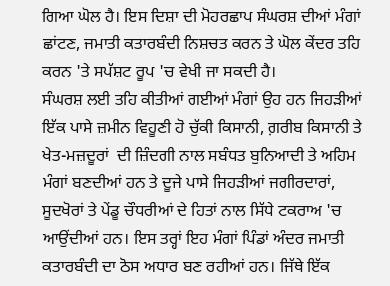ਗਿਆ ਘੋਲ ਹੈ। ਇਸ ਦਿਸ਼ਾ ਦੀ ਮੋਹਰਛਾਪ ਸੰਘਰਸ਼ ਦੀਆਂ ਮੰਗਾਂ ਛਾਂਟਣ, ਜਮਾਤੀ ਕਤਾਰਬੰਦੀ ਨਿਸ਼ਚਤ ਕਰਨ ਤੇ ਘੋਲ ਕੇਂਦਰ ਤਹਿ ਕਰਨ 'ਤੇ ਸਪੱਸ਼ਟ ਰੂਪ 'ਚ ਵੇਖੀ ਜਾ ਸਕਦੀ ਹੈ।
ਸੰਘਰਸ਼ ਲਈ ਤਹਿ ਕੀਤੀਆਂ ਗਈਆਂ ਮੰਗਾਂ ਉਹ ਹਨ ਜਿਹੜੀਆਂ ਇੱਕ ਪਾਸੇ ਜ਼ਮੀਨ ਵਿਹੂਣੀ ਹੋ ਚੁੱਕੀ ਕਿਸਾਨੀ, ਗ਼ਰੀਬ ਕਿਸਾਨੀ ਤੇ ਖੇਤ-ਮਜ਼ਦੂਰਾਂ  ਦੀ ਜ਼ਿੰਦਗੀ ਨਾਲ ਸਬੰਧਤ ਬੁਨਿਆਦੀ ਤੇ ਅਹਿਮ ਮੰਗਾਂ ਬਣਦੀਆਂ ਹਨ ਤੇ ਦੂਜੇ ਪਾਸੇ ਜਿਹੜੀਆਂ ਜਗੀਰਦਾਰਾਂ, ਸੂਦਖੋਰਾਂ ਤੇ ਪੇਂਡੂ ਚੌਧਰੀਆਂ ਦੇ ਹਿਤਾਂ ਨਾਲ ਸਿੱਧੇ ਟਕਰਾਅ 'ਚ ਆਉਂਦੀਆਂ ਹਨ। ਇਸ ਤਰ੍ਹਾਂ ਇਹ ਮੰਗਾਂ ਪਿੰਡਾਂ ਅੰਦਰ ਜਮਾਤੀ ਕਤਾਰਬੰਦੀ ਦਾ ਠੋਸ ਅਧਾਰ ਬਣ ਰਹੀਆਂ ਹਨ। ਜਿੱਥੇ ਇੱਕ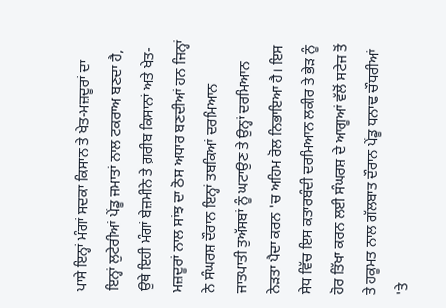ਪਾਸੇ ਇਨ੍ਹਾਂ ਮੰਗਾਂ ਸਦਕਾ ਕਿਸਾਨ ਤੇ ਖੇਤ-ਮਜ਼ਦੂਰਾਂ ਦਾ ਇਨ੍ਹਾਂ ਲੁਟੇਰੀਆਂ ਪੇਂਡੂ ਜਮਾਤਾਂ ਨਾਲ ਟਕਰਾਅ ਬਣਦਾ ਹੈ, ਉਥੇ ਇਹੀ ਮੰਗਾਂ ਬੇਜ਼ਮੀਨੇ ਤੇ ਗ਼ਰੀਬ ਕਿਸਾਨਾਂ ਅਤੇ ਖੇਤ-ਮਜ਼ਦੂਰਾਂ ਨਾਲ ਸਾਂਝ ਦਾ ਠੋਸ ਅਧਾਰ ਬਣਦੀਆਂ ਹਨ ਜਿਨ੍ਹਾਂ ਨੇ ਸੰਘਰਸ਼ ਦੌਰਾਨ ਇਨ੍ਹਾਂ ਤਬਕਿਆਂ ਦਰਮਿਆਨ ਜਾਤਪਾਤੀ ਤੁਅੱਸਬਾਂ ਨੂੰ ਘਟਾਉਣ ਤੇ ਉਨ੍ਹਾਂ ਦਰਮਿਆਨ ਨੇੜਤਾ ਪੈਦਾ ਕਰਨ 'ਚ ਅਹਿਮ ਰੋਲ ਨਿਭਾਇਆ ਹੈ। ਇਸ ਸੇਧ ਵਿੱਚ ਇਸ ਕਤਾਰਬੰਦੀ ਦਰਮਿਆਨ ਲਕੀਰ ਤੇ ਭੇੜ ਨੂੰ ਹੋਰ ਤਿੱਖਾ ਕਰਨ ਲਈ ਸੰਘਰਸ਼ ਦੇ ਆਗੂਆਂ ਵੱਲੋਂ ਸਟੇਜ ਤੋਂ ਤੇ ਹਕੂਮਤ ਨਾਲ ਗੱਲਬਾਤ ਦੌਰਾਨ ਪੇਂਡੂ ਧਨਾਢ ਚੌਧਰੀਆਂ 'ਤੇ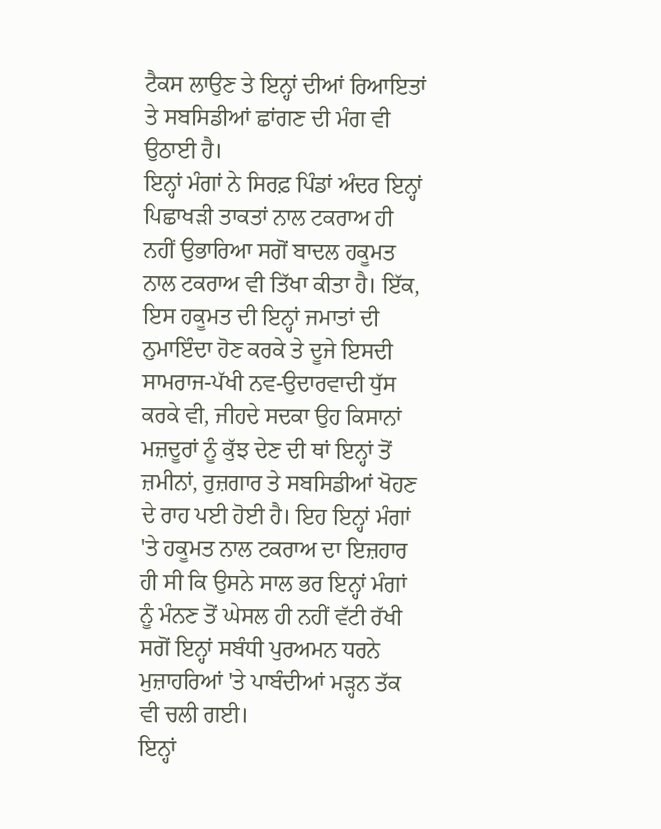ਟੈਕਸ ਲਾਉਣ ਤੇ ਇਨ੍ਹਾਂ ਦੀਆਂ ਰਿਆਇਤਾਂ ਤੇ ਸਬਸਿਡੀਆਂ ਛਾਂਗਣ ਦੀ ਮੰਗ ਵੀ ਉਠਾਈ ਹੈ।
ਇਨ੍ਹਾਂ ਮੰਗਾਂ ਨੇ ਸਿਰਫ਼ ਪਿੰਡਾਂ ਅੰਦਰ ਇਨ੍ਹਾਂ ਪਿਛਾਖੜੀ ਤਾਕਤਾਂ ਨਾਲ ਟਕਰਾਅ ਹੀ ਨਹੀਂ ਉਭਾਰਿਆ ਸਗੋਂ ਬਾਦਲ ਹਕੂਮਤ ਨਾਲ ਟਕਰਾਅ ਵੀ ਤਿੱਖਾ ਕੀਤਾ ਹੈ। ਇੱਕ, ਇਸ ਹਕੂਮਤ ਦੀ ਇਨ੍ਹਾਂ ਜਮਾਤਾਂ ਦੀ ਨੁਮਾਇੰਦਾ ਹੋਣ ਕਰਕੇ ਤੇ ਦੂਜੇ ਇਸਦੀ ਸਾਮਰਾਜ-ਪੱਖੀ ਨਵ-ਉਦਾਰਵਾਦੀ ਧੁੱਸ ਕਰਕੇ ਵੀ, ਜੀਹਦੇ ਸਦਕਾ ਉਹ ਕਿਸਾਨਾਂ ਮਜ਼ਦੂਰਾਂ ਨੂੰ ਕੁੱਝ ਦੇਣ ਦੀ ਥਾਂ ਇਨ੍ਹਾਂ ਤੋਂ ਜ਼ਮੀਨਾਂ, ਰੁਜ਼ਗਾਰ ਤੇ ਸਬਸਿਡੀਆਂ ਖੋਹਣ ਦੇ ਰਾਹ ਪਈ ਹੋਈ ਹੈ। ਇਹ ਇਨ੍ਹਾਂ ਮੰਗਾਂ 'ਤੇ ਹਕੂਮਤ ਨਾਲ ਟਕਰਾਅ ਦਾ ਇਜ਼ਹਾਰ ਹੀ ਸੀ ਕਿ ਉਸਨੇ ਸਾਲ ਭਰ ਇਨ੍ਹਾਂ ਮੰਗਾਂ ਨੂੰ ਮੰਨਣ ਤੋਂ ਘੇਸਲ ਹੀ ਨਹੀਂ ਵੱਟੀ ਰੱਖੀ ਸਗੋਂ ਇਨ੍ਹਾਂ ਸਬੰਧੀ ਪੁਰਅਮਨ ਧਰਨੇ ਮੁਜ਼ਾਹਰਿਆਂ 'ਤੇ ਪਾਬੰਦੀਆਂ ਮੜ੍ਹਨ ਤੱਕ ਵੀ ਚਲੀ ਗਈ।
ਇਨ੍ਹਾਂ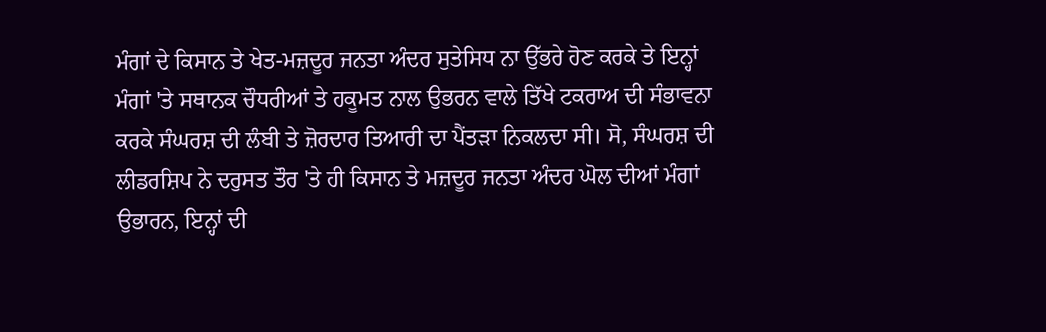ਮੰਗਾਂ ਦੇ ਕਿਸਾਨ ਤੇ ਖੇਤ-ਮਜ਼ਦੂਰ ਜਨਤਾ ਅੰਦਰ ਸੁਤੇਸਿਧ ਨਾ ਉੱਭਰੇ ਹੋਣ ਕਰਕੇ ਤੇ ਇਨ੍ਹਾਂ ਮੰਗਾਂ 'ਤੇ ਸਥਾਨਕ ਚੌਧਰੀਆਂ ਤੇ ਹਕੂਮਤ ਨਾਲ ਉਭਰਨ ਵਾਲੇ ਤਿੱਖੇ ਟਕਰਾਅ ਦੀ ਸੰਭਾਵਨਾ ਕਰਕੇ ਸੰਘਰਸ਼ ਦੀ ਲੰਬੀ ਤੇ ਜ਼ੋਰਦਾਰ ਤਿਆਰੀ ਦਾ ਪੈਂਤੜਾ ਨਿਕਲਦਾ ਸੀ। ਸੋ, ਸੰਘਰਸ਼ ਦੀ ਲੀਡਰਸ਼ਿਪ ਨੇ ਦਰੁਸਤ ਤੌਰ 'ਤੇ ਹੀ ਕਿਸਾਨ ਤੇ ਮਜ਼ਦੂਰ ਜਨਤਾ ਅੰਦਰ ਘੋਲ ਦੀਆਂ ਮੰਗਾਂ ਉਭਾਰਨ, ਇਨ੍ਹਾਂ ਦੀ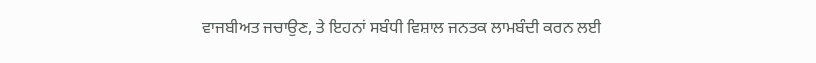ਵਾਜਬੀਅਤ ਜਚਾਉਣ, ਤੇ ਇਹਨਾਂ ਸਬੰਧੀ ਵਿਸ਼ਾਲ ਜਨਤਕ ਲਾਮਬੰਦੀ ਕਰਨ ਲਈ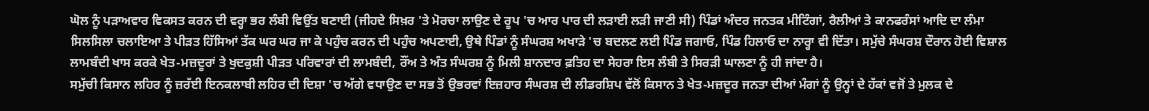ਘੋਲ ਨੂੰ ਪੜਾਅਵਾਰ ਵਿਕਸਤ ਕਰਨ ਦੀ ਵਰ੍ਹਾ ਭਰ ਲੰਬੀ ਵਿਉਂਤ ਬਣਾਈ (ਜੀਹਦੇ ਸਿਖ਼ਰ 'ਤੇ ਮੋਰਚਾ ਲਾਉਣ ਦੇ ਰੂਪ 'ਚ ਆਰ ਪਾਰ ਦੀ ਲੜਾਈ ਲੜੀ ਜਾਣੀ ਸੀ) ਪਿੰਡਾਂ ਅੰਦਰ ਜਨਤਕ ਮੀਟਿੰਗਾਂ, ਰੈਲੀਆਂ ਤੇ ਕਾਨਫਰੰਸਾਂ ਆਦਿ ਦਾ ਲੰਮਾ ਸਿਲਸਿਲਾ ਚਲਾਇਆ ਤੇ ਪੀੜਤ ਹਿੱਸਿਆਂ ਤੱਕ ਘਰ ਘਰ ਜਾ ਕੇ ਪਹੁੰਚ ਕਰਨ ਦੀ ਪਹੁੰਚ ਅਪਣਾਈ, ਉਥੇ ਪਿੰਡਾਂ ਨੂੰ ਸੰਘਰਸ਼ ਅਖਾੜੇ 'ਚ ਬਦਲਣ ਲਈ ਪਿੰਡ ਜਗਾਓ, ਪਿੰਡ ਹਿਲਾਓ ਦਾ ਨਾਰ੍ਹਾ ਵੀ ਦਿੱਤਾ। ਸਮੁੱਚੇ ਸੰਘਰਸ਼ ਦੌਰਾਨ ਹੋਈ ਵਿਸ਼ਾਲ ਲਾਮਬੰਦੀ ਖਾਸ ਕਰਕੇ ਖੇਤ-ਮਜ਼ਦੂਰਾਂ ਤੇ ਖੁਦਕੁਸ਼ੀ ਪੀੜਤ ਪਰਿਵਾਰਾਂ ਦੀ ਲਾਮਬੰਦੀ, ਰੌਂਅ ਤੇ ਅੰਤ ਸੰਘਰਸ਼ ਨੂੰ ਮਿਲੀ ਸ਼ਾਨਦਾਰ ਫ਼ਤਿਹ ਦਾ ਸੇਹਰਾ ਇਸ ਲੰਬੀ ਤੇ ਸਿਰੜੀ ਘਾਲਣਾ ਨੂੰ ਹੀ ਜਾਂਦਾ ਹੈ।
ਸਮੁੱਚੀ ਕਿਸਾਨ ਲਹਿਰ ਨੂੰ ਜ਼ਰੱਈ ਇਨਕਲਾਬੀ ਲਹਿਰ ਦੀ ਦਿਸ਼ਾ 'ਚ ਅੱਗੇ ਵਧਾਉਣ ਦਾ ਸਭ ਤੋਂ ਉਭਰਵਾਂ ਇਜ਼ਹਾਰ ਸੰਘਰਸ਼ ਦੀ ਲੀਡਰਸ਼ਿਪ ਵੱਲੋਂ ਕਿਸਾਨ ਤੇ ਖੇਤ-ਮਜ਼ਦੂਰ ਜਨਤਾ ਦੀਆਂ ਮੰਗਾਂ ਨੂੰ ਉਨ੍ਹਾਂ ਦੇ ਹੱਕਾਂ ਵਜੋਂ ਤੇ ਮੁਲਕ ਦੇ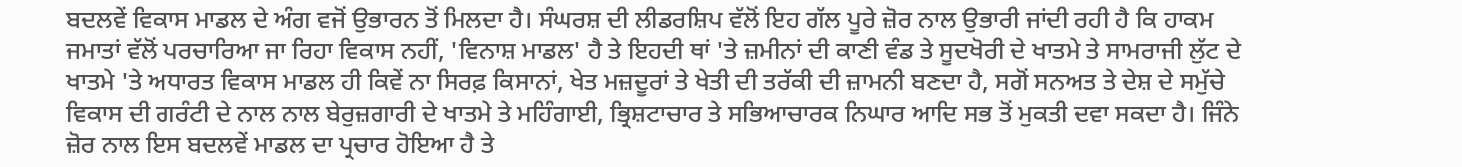ਬਦਲਵੇਂ ਵਿਕਾਸ ਮਾਡਲ ਦੇ ਅੰਗ ਵਜੋਂ ਉਭਾਰਨ ਤੋਂ ਮਿਲਦਾ ਹੈ। ਸੰਘਰਸ਼ ਦੀ ਲੀਡਰਸ਼ਿਪ ਵੱਲੋਂ ਇਹ ਗੱਲ ਪੂਰੇ ਜ਼ੋਰ ਨਾਲ ਉਭਾਰੀ ਜਾਂਦੀ ਰਹੀ ਹੈ ਕਿ ਹਾਕਮ ਜਮਾਤਾਂ ਵੱਲੋਂ ਪਰਚਾਰਿਆ ਜਾ ਰਿਹਾ ਵਿਕਾਸ ਨਹੀਂ, 'ਵਿਨਾਸ਼ ਮਾਡਲ' ਹੈ ਤੇ ਇਹਦੀ ਥਾਂ 'ਤੇ ਜ਼ਮੀਨਾਂ ਦੀ ਕਾਣੀ ਵੰਡ ਤੇ ਸੂਦਖੋਰੀ ਦੇ ਖਾਤਮੇ ਤੇ ਸਾਮਰਾਜੀ ਲੁੱਟ ਦੇ ਖਾਤਮੇ 'ਤੇ ਅਧਾਰਤ ਵਿਕਾਸ ਮਾਡਲ ਹੀ ਕਿਵੇਂ ਨਾ ਸਿਰਫ਼ ਕਿਸਾਨਾਂ, ਖੇਤ ਮਜ਼ਦੂਰਾਂ ਤੇ ਖੇਤੀ ਦੀ ਤਰੱਕੀ ਦੀ ਜ਼ਾਮਨੀ ਬਣਦਾ ਹੈ, ਸਗੋਂ ਸਨਅਤ ਤੇ ਦੇਸ਼ ਦੇ ਸਮੁੱਚੇ ਵਿਕਾਸ ਦੀ ਗਰੰਟੀ ਦੇ ਨਾਲ ਨਾਲ ਬੇਰੁਜ਼ਗਾਰੀ ਦੇ ਖਾਤਮੇ ਤੇ ਮਹਿੰਗਾਈ, ਭ੍ਰਿਸ਼ਟਾਚਾਰ ਤੇ ਸਭਿਆਚਾਰਕ ਨਿਘਾਰ ਆਦਿ ਸਭ ਤੋਂ ਮੁਕਤੀ ਦਵਾ ਸਕਦਾ ਹੈ। ਜਿੰਨੇ ਜ਼ੋਰ ਨਾਲ ਇਸ ਬਦਲਵੇਂ ਮਾਡਲ ਦਾ ਪ੍ਰਚਾਰ ਹੋਇਆ ਹੈ ਤੇ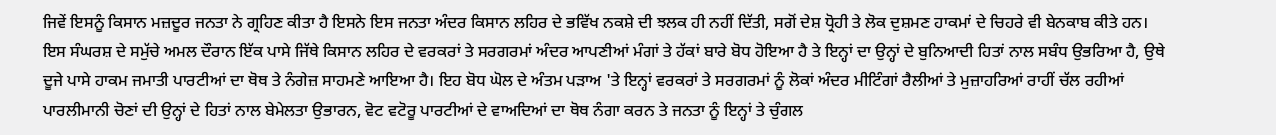ਜਿਵੇਂ ਇਸਨੂੰ ਕਿਸਾਨ ਮਜ਼ਦੂਰ ਜਨਤਾ ਨੇ ਗ੍ਰਹਿਣ ਕੀਤਾ ਹੈ ਇਸਨੇ ਇਸ ਜਨਤਾ ਅੰਦਰ ਕਿਸਾਨ ਲਹਿਰ ਦੇ ਭਵਿੱਖ ਨਕਸ਼ੇ ਦੀ ਝਲਕ ਹੀ ਨਹੀਂ ਦਿੱਤੀ, ਸਗੋਂ ਦੇਸ਼ ਧ੍ਰੋਹੀ ਤੇ ਲੋਕ ਦੁਸ਼ਮਣ ਹਾਕਮਾਂ ਦੇ ਚਿਹਰੇ ਵੀ ਬੇਨਕਾਬ ਕੀਤੇ ਹਨ।
ਇਸ ਸੰਘਰਸ਼ ਦੇ ਸਮੁੱਚੇ ਅਮਲ ਦੌਰਾਨ ਇੱਕ ਪਾਸੇ ਜਿੱਥੇ ਕਿਸਾਨ ਲਹਿਰ ਦੇ ਵਰਕਰਾਂ ਤੇ ਸਰਗਰਮਾਂ ਅੰਦਰ ਆਪਣੀਆਂ ਮੰਗਾਂ ਤੇ ਹੱਕਾਂ ਬਾਰੇ ਬੋਧ ਹੋਇਆ ਹੈ ਤੇ ਇਨ੍ਹਾਂ ਦਾ ਉਨ੍ਹਾਂ ਦੇ ਬੁਨਿਆਦੀ ਹਿਤਾਂ ਨਾਲ ਸਬੰਧ ਉਭਰਿਆ ਹੈ, ਉਥੇ ਦੂਜੇ ਪਾਸੇ ਹਾਕਮ ਜਮਾਤੀ ਪਾਰਟੀਆਂ ਦਾ ਥੋਥ ਤੇ ਨੰਗੇਜ਼ ਸਾਹਮਣੇ ਆਇਆ ਹੈ। ਇਹ ਬੋਧ ਘੋਲ ਦੇ ਅੰਤਮ ਪੜਾਅ 'ਤੇ ਇਨ੍ਹਾਂ ਵਰਕਰਾਂ ਤੇ ਸਰਗਰਮਾਂ ਨੂੰ ਲੋਕਾਂ ਅੰਦਰ ਮੀਟਿੰਗਾਂ ਰੈਲੀਆਂ ਤੇ ਮੁਜ਼ਾਹਰਿਆਂ ਰਾਹੀਂ ਚੱਲ ਰਹੀਆਂ ਪਾਰਲੀਮਾਨੀ ਚੋਣਾਂ ਦੀ ਉਨ੍ਹਾਂ ਦੇ ਹਿਤਾਂ ਨਾਲ ਬੇਮੇਲਤਾ ਉਭਾਰਨ, ਵੋਟ ਵਟੋਰੂ ਪਾਰਟੀਆਂ ਦੇ ਵਾਅਦਿਆਂ ਦਾ ਥੋਥ ਨੰਗਾ ਕਰਨ ਤੇ ਜਨਤਾ ਨੂੰ ਇਨ੍ਹਾਂ ਤੇ ਚੁੰਗਲ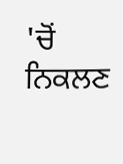'ਚੋਂ ਨਿਕਲਣ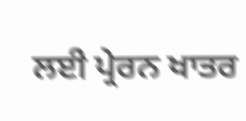ਲਈ ਪ੍ਰੇਰਨ ਖਾਤਰ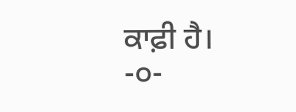ਕਾਫ਼ੀ ਹੈ।
-੦-